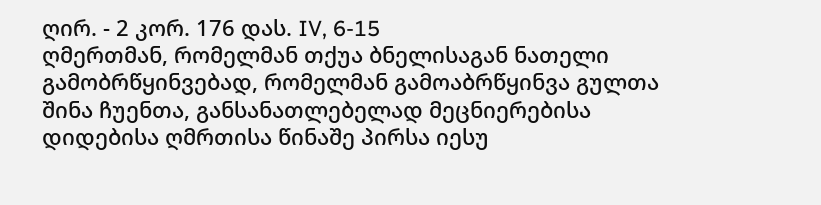ღირ. - 2 კორ. 176 დას. IV, 6-15
ღმერთმან, რომელმან თქუა ბნელისაგან ნათელი გამობრწყინვებად, რომელმან გამოაბრწყინვა გულთა შინა ჩუენთა, განსანათლებელად მეცნიერებისა დიდებისა ღმრთისა წინაშე პირსა იესუ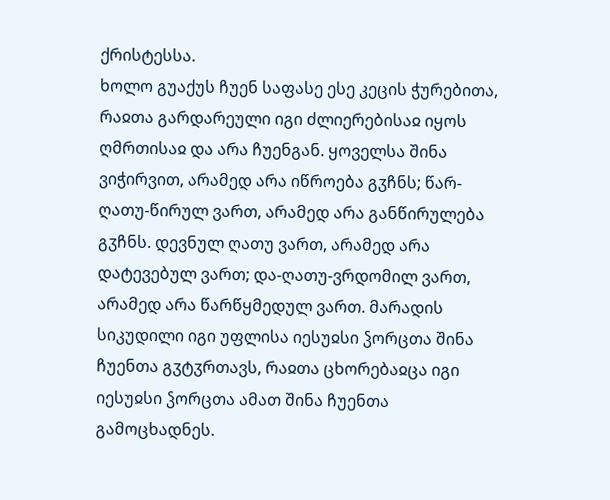ქრისტესსა.
ხოლო გუაქუს ჩუენ საფასე ესე კეცის ჭურებითა, რაჲთა გარდარეული იგი ძლიერებისაჲ იყოს ღმრთისაჲ და არა ჩუენგან. ყოველსა შინა ვიჭირვით, არამედ არა იწროება გჳჩნს; წარ-ღათუ-წირულ ვართ, არამედ არა განწირულება გჳჩნს. დევნულ ღათუ ვართ, არამედ არა დატევებულ ვართ; და-ღათუ-ვრდომილ ვართ, არამედ არა წარწყმედულ ვართ. მარადის სიკუდილი იგი უფლისა იესუჲსი ჴორცთა შინა ჩუენთა გჳტჳრთავს, რაჲთა ცხორებაჲცა იგი იესუჲსი ჴორცთა ამათ შინა ჩუენთა გამოცხადნეს.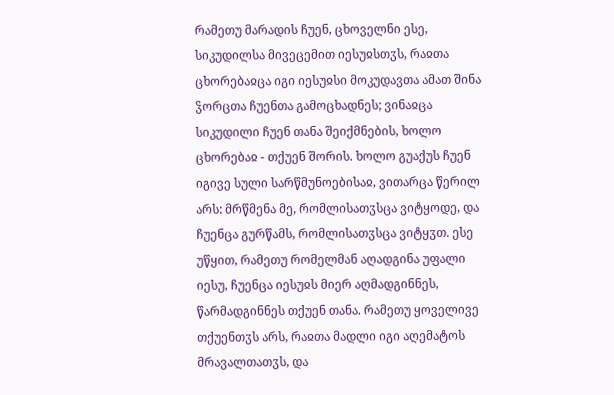რამეთუ მარადის ჩუენ, ცხოველნი ესე, სიკუდილსა მივეცემით იესუჲსთჳს, რაჲთა ცხორებაჲცა იგი იესუჲსი მოკუდავთა ამათ შინა ჴორცთა ჩუენთა გამოცხადნეს; ვინაჲცა სიკუდილი ჩუენ თანა შეიქმნების, ხოლო ცხორებაჲ - თქუენ შორის. ხოლო გუაქუს ჩუენ იგივე სული სარწმუნოებისაჲ, ვითარცა წერილ არს: მრწმენა მე, რომლისათჳსცა ვიტყოდე, და ჩუენცა გურწამს, რომლისათჳსცა ვიტყჳთ. ესე უწყით, რამეთუ რომელმან აღადგინა უფალი იესუ, ჩუენცა იესუჲს მიერ აღმადგინნეს, წარმადგინნეს თქუენ თანა. რამეთუ ყოველივე თქუენთჳს არს, რაჲთა მადლი იგი აღემატოს მრავალთათჳს, და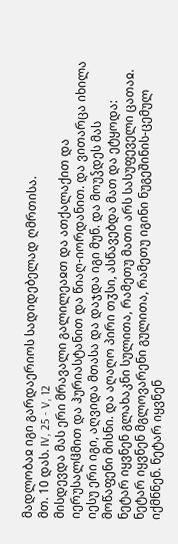მადლობაჲ იგი გარდაერიოს სადიდებელად ღმრთისა.
მთ. 10 დას. IV, 25 - V, 12
მისდევდა მას ერი მრავალი გალილეაჲთ და ათქალაქით და იერუსალჱმით და ჰურიასტანით და წიაღ-იორდანით. და ვითარცა იხილა იესუ ერი იგი, აღვიდა მთასა და დაჯდა იგი მუნ. და მოუჴდეს მას მოწაფენი მისნი. და აღაღო პირი თჳსი, ასწავებდა მათ და ეტყოდა: ნეტარ იყვნენ გლახაკნი სულითა, რამეთუ მათი არს სასუფეველი ცათაჲ. ნეტარ იყვნენ მგლოვარენი გულითა, რამეთუ იგინი ნუგეშინის-ცემულ იქმნნენ. ნეტარ იყვნენ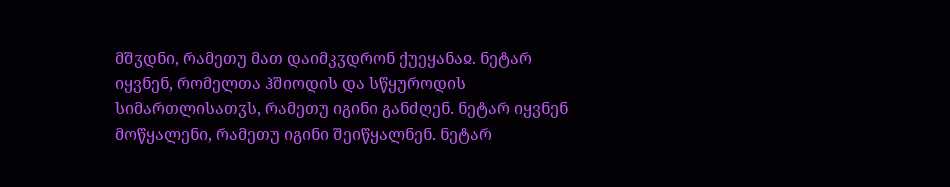მშჳდნი, რამეთუ მათ დაიმკჳდრონ ქუეყანაჲ. ნეტარ იყვნენ, რომელთა ჰშიოდის და სწყუროდის სიმართლისათჳს, რამეთუ იგინი განძღენ. ნეტარ იყვნენ მოწყალენი, რამეთუ იგინი შეიწყალნენ. ნეტარ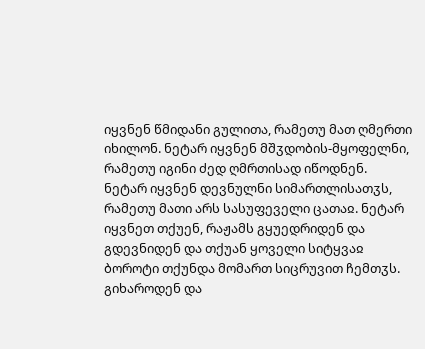იყვნენ წმიდანი გულითა, რამეთუ მათ ღმერთი იხილონ. ნეტარ იყვნენ მშჳდობის-მყოფელნი, რამეთუ იგინი ძედ ღმრთისად იწოდნენ. ნეტარ იყვნენ დევნულნი სიმართლისათჳს, რამეთუ მათი არს სასუფეველი ცათაჲ. ნეტარ იყვნეთ თქუენ, რაჟამს გყუედრიდენ და გდევნიდენ და თქუან ყოველი სიტყვაჲ ბოროტი თქუნდა მომართ სიცრუვით ჩემთჳს. გიხაროდენ და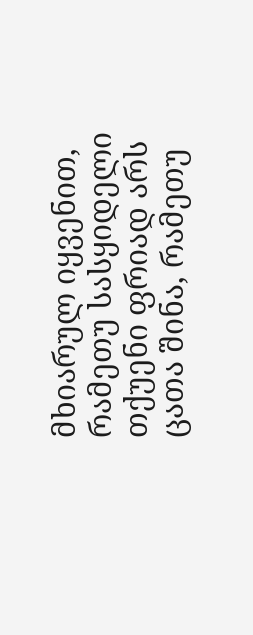მხიარულ იყვენით, რამეთუ სასყიდელი თქუენი ფრიად არს ცათა შინა, რამეთუ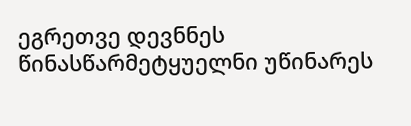ეგრეთვე დევნნეს წინასწარმეტყუელნი უწინარეს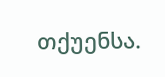თქუენსა.